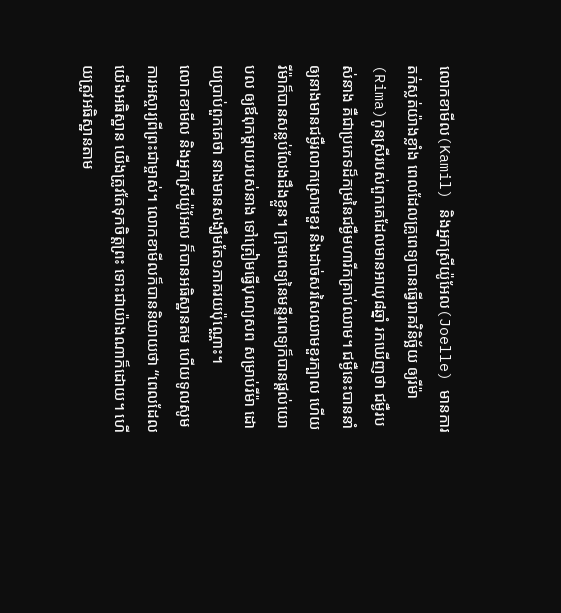លោកខាមីល(Kamil) និងអ្នកស្រីយ៉ូអែល(Joelle) មានការតក់ស្លត់យ៉ាងខ្លាំង ពេលដែលគ្រូពេទ្យបានធ្វើរោគវិនិច្ឆ័យ ឲ្យរីម៉ា(Rima)កូនស្រីរបស់ពួកគេដែលមានអាយុ៨ឆ្នាំ រកឃើញថា ជម្ងឺរបស់នាង គឺជាប្រភេទដ៏កម្រនៃជម្ងឺមហារីកគ្រាប់ឈាម។ ជម្ងឺនេះបាននាំឲ្យនាងមានជម្ងឺរលាកស្រោមខួរ និងដាច់សរសៃឈាមខួរក្បាល ហើយរីម៉ាក៏បានសន្លប់លែងដឹងខ្លួន។ ក្រុមពេទ្យនៃមន្ទីរពេទ្យក៏បានផ្តល់យោបល ឲ្យឪពុកម្តាយរបស់នាង ទៅត្រៀមធ្វើបុណ្យសព សម្រាប់រីម៉ា ដោយប្រាប់ពួកគេថា នាងមានសង្ឃឹមតែ១ភាគរយប៉ុណ្ណោះ។
លោកខាមីល និងអ្នកស្រីយ៉ូអែល ក៏បានអធិស្ឋានតម ហើយទូលសូមការអស្ចារ្យពីព្រះជាម្ចាស់។ លោកខាមីលក៏បាននិយាយថា “ពេលដែលយើងអធិស្ឋាន យើងត្រូវតែទុកចិត្តព្រះ ទោះជាយ៉ាងណាក៏ដោយ។ ហើយត្រូវអធិស្ឋានតាម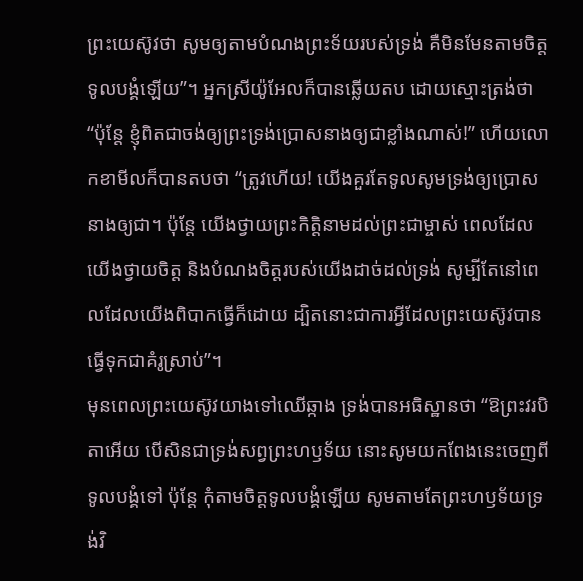ព្រះយេស៊ូវថា សូមឲ្យតាមបំណងព្រះទ័យរបស់ទ្រង់ គឺមិនមែនតាមចិត្តទូលបង្គំឡើយ”។ អ្នកស្រីយ៉ូអែលក៏បានឆ្លើយតប ដោយស្មោះត្រង់ថា “ប៉ុន្តែ ខ្ញុំពិតជាចង់ឲ្យព្រះទ្រង់ប្រោសនាងឲ្យជាខ្លាំងណាស់!” ហើយលោកខាមីលក៏បានតបថា “ត្រូវហើយ! យើងគួរតែទូលសូមទ្រង់ឲ្យប្រោសនាងឲ្យជា។ ប៉ុន្តែ យើងថ្វាយព្រះកិត្តិនាមដល់ព្រះជាម្ចាស់ ពេលដែលយើងថ្វាយចិត្ត និងបំណងចិត្តរបស់យើងដាច់ដល់ទ្រង់ សូម្បីតែនៅពេលដែលយើងពិបាកធ្វើក៏ដោយ ដ្បិតនោះជាការអ្វីដែលព្រះយេស៊ូវបានធ្វើទុកជាគំរូស្រាប់”។
មុនពេលព្រះយេស៊ូវយាងទៅឈើឆ្កាង ទ្រង់បានអធិស្ឋានថា “ឱព្រះវរបិតាអើយ បើសិនជាទ្រង់សព្វព្រះហឫទ័យ នោះសូមយកពែងនេះចេញពីទូលបង្គំទៅ ប៉ុន្តែ កុំតាមចិត្តទូលបង្គំឡើយ សូមតាមតែព្រះហឫទ័យទ្រង់វិ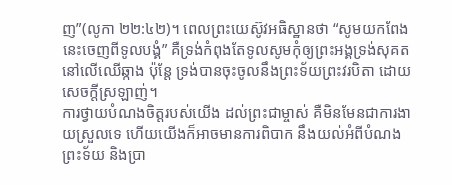ញ”(លូកា ២២:៤២)។ ពេលព្រះយេស៊ូវអធិស្ឋានថា “សូមយកពែងនេះចេញពីទូលបង្គំ” គឺទ្រង់កំពុងតែទូលសូមកុំឲ្យព្រះអង្គទ្រង់សុគតនៅលើឈើឆ្កាង ប៉ុន្តែ ទ្រង់បានចុះចូលនឹងព្រះទ័យព្រះវរបិតា ដោយសេចក្តីស្រឡាញ់។
ការថ្វាយបំណងចិត្តរបស់យើង ដល់ព្រះជាម្ចាស់ គឺមិនមែនជាការងាយស្រួលទេ ហើយយើងក៏អាចមានការពិបាក នឹងយល់អំពីបំណងព្រះទ័យ និងប្រា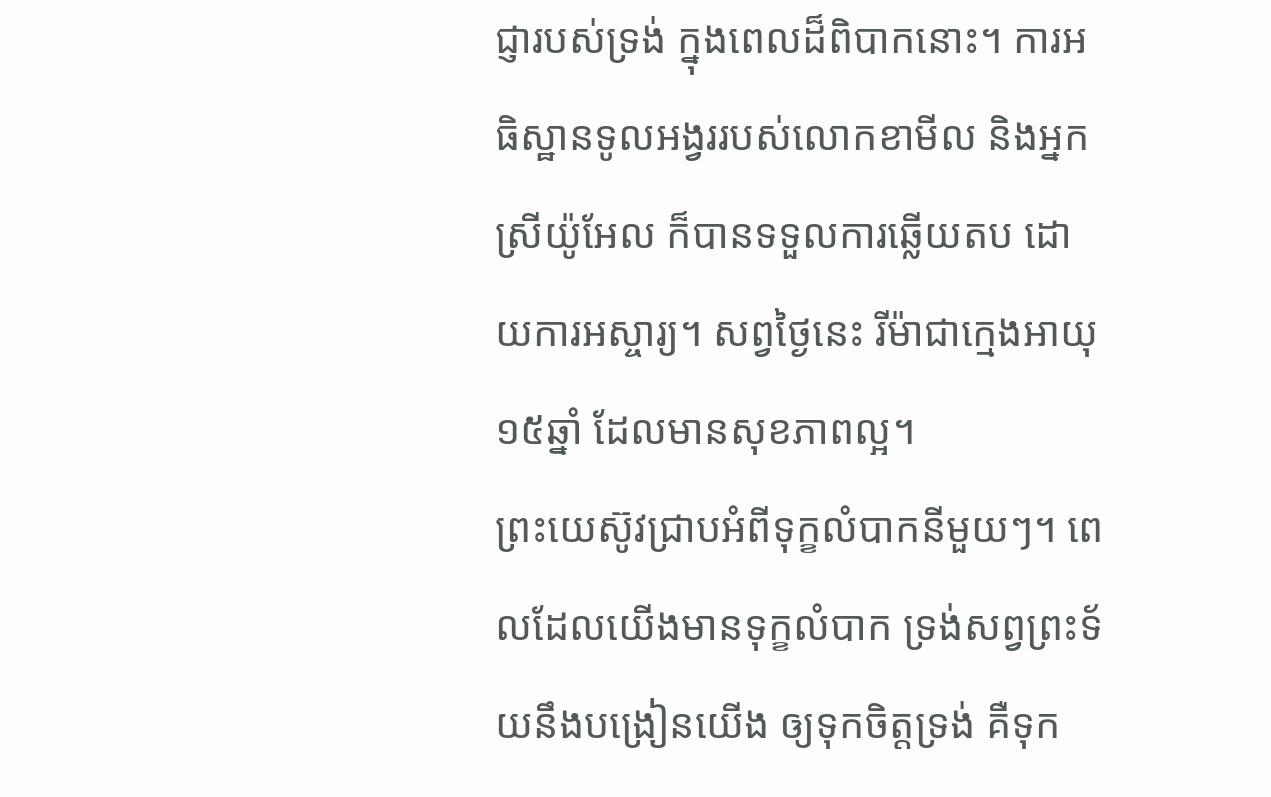ជ្ញារបស់ទ្រង់ ក្នុងពេលដ៏ពិបាកនោះ។ ការអធិស្ឋានទូលអង្វររបស់លោកខាមីល និងអ្នកស្រីយ៉ូអែល ក៏បានទទួលការឆ្លើយតប ដោយការអស្ចារ្យ។ សព្វថ្ងៃនេះ រីម៉ាជាក្មេងអាយុ១៥ឆ្នាំ ដែលមានសុខភាពល្អ។
ព្រះយេស៊ូវជ្រាបអំពីទុក្ខលំបាកនីមួយៗ។ ពេលដែលយើងមានទុក្ខលំបាក ទ្រង់សព្វព្រះទ័យនឹងបង្រៀនយើង ឲ្យទុកចិត្តទ្រង់ គឺទុក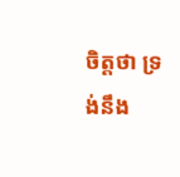ចិត្តថា ទ្រង់នឹង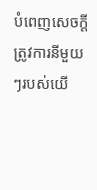បំពេញសេចក្តីត្រូវការនីមួយៗរបស់យើ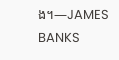ង។—JAMES BANKS